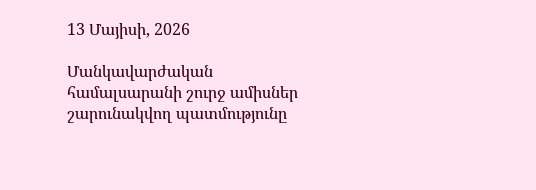13 Մայիսի, 2026

Մանկավարժական համալսարանի շուրջ ամիսներ շարունակվող պատմությունը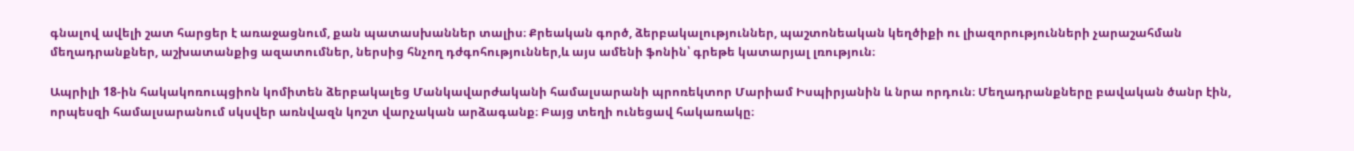գնալով ավելի շատ հարցեր է առաջացնում, քան պատասխաններ տալիս։ Քրեական գործ, ձերբակալություններ, պաշտոնեական կեղծիքի ու լիազորությունների չարաշահման մեղադրանքներ, աշխատանքից ազատումներ, ներսից հնչող դժգոհություններ,և այս ամենի ֆոնին՝ գրեթե կատարյալ լռություն։

Ապրիլի 18-ին հակակոռուպցիոն կոմիտեն ձերբակալեց Մանկավարժականի համալսարանի պրոռեկտոր Մարիամ Իսպիրյանին և նրա որդուն։ Մեղադրանքները բավական ծանր էին, որպեսզի համալսարանում սկսվեր առնվազն կոշտ վարչական արձագանք։ Բայց տեղի ունեցավ հակառակը։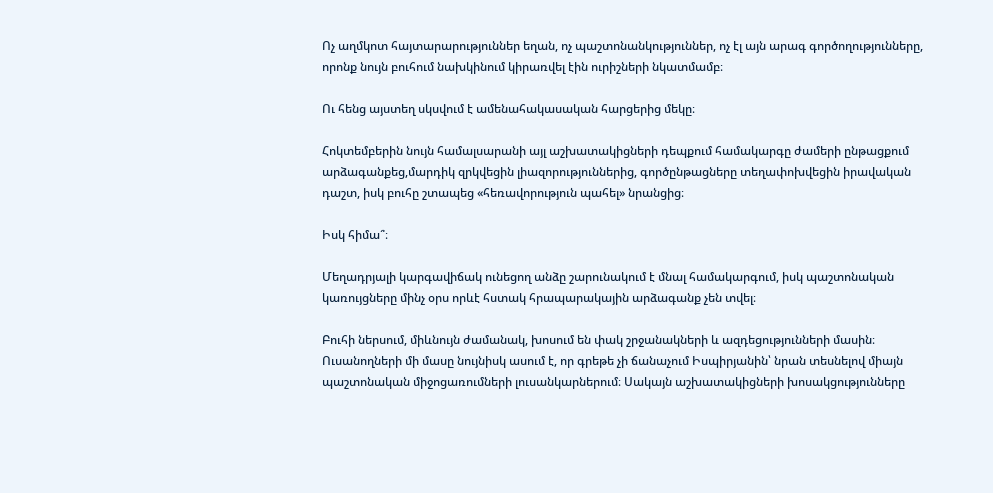Ոչ աղմկոտ հայտարարություններ եղան, ոչ պաշտոնանկություններ, ոչ էլ այն արագ գործողությունները, որոնք նույն բուհում նախկինում կիրառվել էին ուրիշների նկատմամբ։

Ու հենց այստեղ սկսվում է ամենահակասական հարցերից մեկը։

Հոկտեմբերին նույն համալսարանի այլ աշխատակիցների դեպքում համակարգը ժամերի ընթացքում արձագանքեց,մարդիկ զրկվեցին լիազորություններից, գործընթացները տեղափոխվեցին իրավական դաշտ, իսկ բուհը շտապեց «հեռավորություն պահել» նրանցից։

Իսկ հիմա՞։

Մեղադրյալի կարգավիճակ ունեցող անձը շարունակում է մնալ համակարգում, իսկ պաշտոնական կառույցները մինչ օրս որևէ հստակ հրապարակային արձագանք չեն տվել։

Բուհի ներսում, միևնույն ժամանակ, խոսում են փակ շրջանակների և ազդեցությունների մասին։ Ուսանողների մի մասը նույնիսկ ասում է, որ գրեթե չի ճանաչում Իսպիրյանին՝ նրան տեսնելով միայն պաշտոնական միջոցառումների լուսանկարներում։ Սակայն աշխատակիցների խոսակցությունները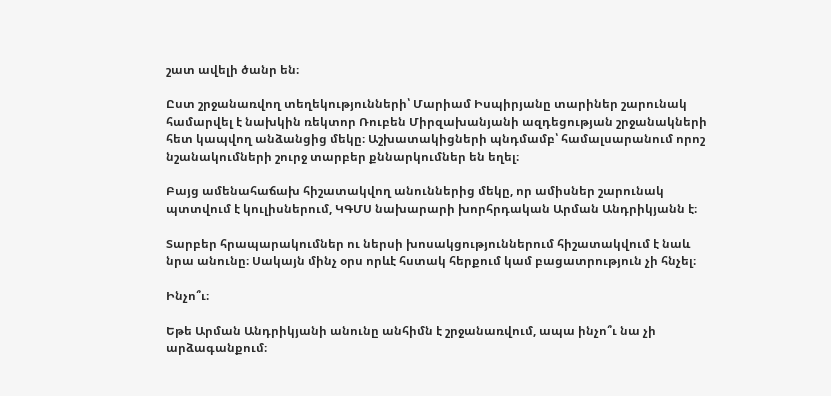շատ ավելի ծանր են։

Ըստ շրջանառվող տեղեկությունների՝ Մարիամ Իսպիրյանը տարիներ շարունակ համարվել է նախկին ռեկտոր Ռուբեն Միրզախանյանի ազդեցության շրջանակների հետ կապվող անձանցից մեկը։ Աշխատակիցների պնդմամբ՝ համալսարանում որոշ նշանակումների շուրջ տարբեր քննարկումներ են եղել։

Բայց ամենահաճախ հիշատակվող անուններից մեկը, որ ամիսներ շարունակ պտտվում է կուլիսներում, ԿԳՄՍ նախարարի խորհրդական Արման Անդրիկյանն է։

Տարբեր հրապարակումներ ու ներսի խոսակցություններում հիշատակվում է նաև նրա անունը։ Սակայն մինչ օրս որևէ հստակ հերքում կամ բացատրություն չի հնչել։

Ինչո՞ւ։

Եթե Արման Անդրիկյանի անունը անհիմն է շրջանառվում, ապա ինչո՞ւ նա չի արձագանքում։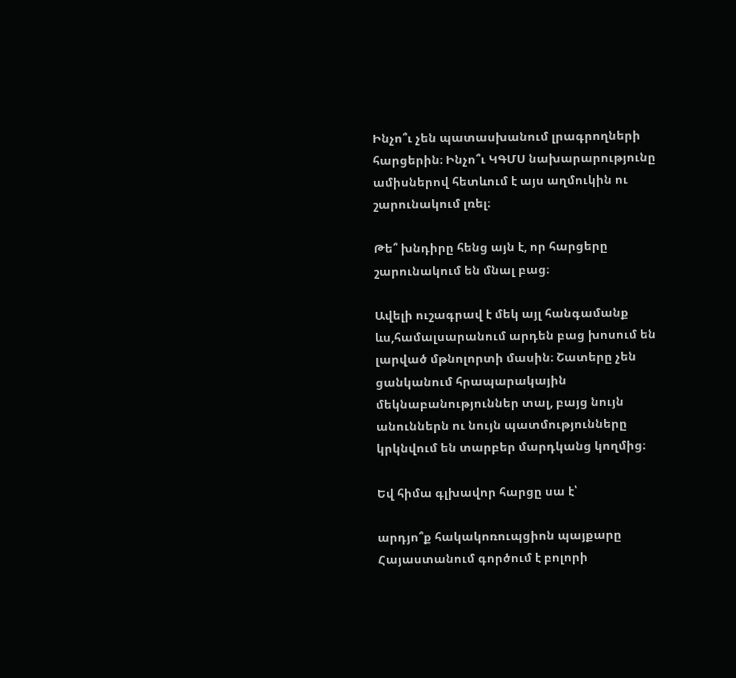Ինչո՞ւ չեն պատասխանում լրագրողների հարցերին։ Ինչո՞ւ ԿԳՄՍ նախարարությունը ամիսներով հետևում է այս աղմուկին ու շարունակում լռել։

Թե՞ խնդիրը հենց այն է, որ հարցերը շարունակում են մնալ բաց։

Ավելի ուշագրավ է մեկ այլ հանգամանք ևս,համալսարանում արդեն բաց խոսում են լարված մթնոլորտի մասին։ Շատերը չեն ցանկանում հրապարակային մեկնաբանություններ տալ, բայց նույն անուններն ու նույն պատմությունները կրկնվում են տարբեր մարդկանց կողմից։

Եվ հիմա գլխավոր հարցը սա է՝

արդյո՞ք հակակոռուպցիոն պայքարը Հայաստանում գործում է բոլորի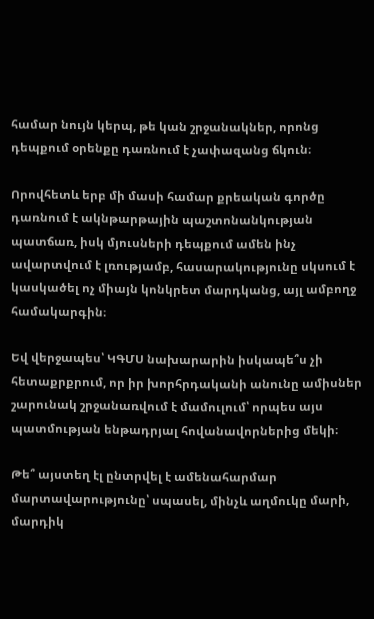համար նույն կերպ, թե կան շրջանակներ, որոնց դեպքում օրենքը դառնում է չափազանց ճկուն։

Որովհետև երբ մի մասի համար քրեական գործը դառնում է ակնթարթային պաշտոնանկության պատճառ, իսկ մյուսների դեպքում ամեն ինչ ավարտվում է լռությամբ, հասարակությունը սկսում է կասկածել ոչ միայն կոնկրետ մարդկանց, այլ ամբողջ համակարգին։

Եվ վերջապես՝ ԿԳՄՍ նախարարին իսկապե՞ս չի հետաքրքրում, որ իր խորհրդականի անունը ամիսներ շարունակ շրջանառվում է մամուլում՝ որպես այս պատմության ենթադրյալ հովանավորներից մեկի։

Թե՞ այստեղ էլ ընտրվել է ամենահարմար մարտավարությունը՝ սպասել, մինչև աղմուկը մարի, մարդիկ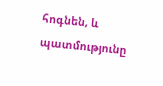հոգնեն, և պատմությունը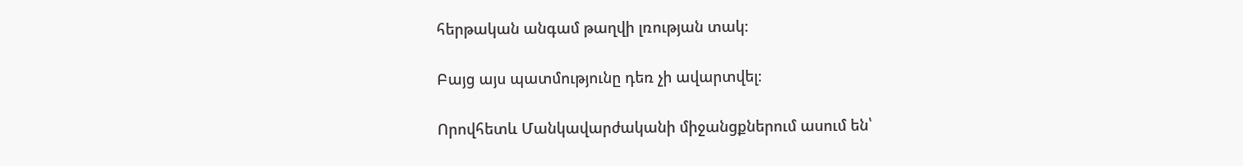հերթական անգամ թաղվի լռության տակ։

Բայց այս պատմությունը դեռ չի ավարտվել։

Որովհետև Մանկավարժականի միջանցքներում ասում են՝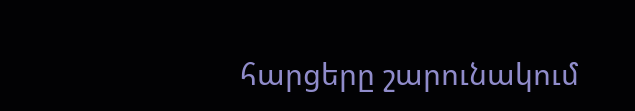հարցերը շարունակում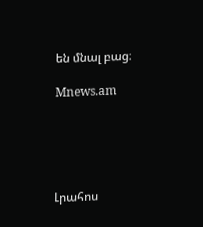են մնալ բաց։

Mnews.am





Լրահոս